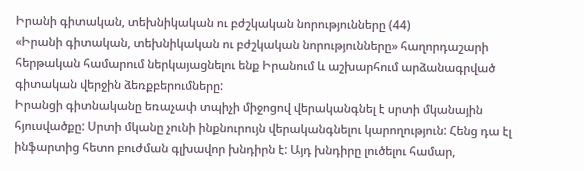Իրանի գիտական, տեխնիկական ու բժշկական նորությունները (44)
«Իրանի գիտական, տեխնիկական ու բժշկական նորությունները» հաղորդաշարի հերթական համարում ներկայացնելու ենք Իրանում և աշխարհում արձանագրված գիտական վերջին ձեռքբերումները:
Իրանցի գիտնականը եռաչափ տպիչի միջոցով վերականգնել է սրտի մկանային հյուսվածքը: Սրտի մկանը չունի ինքնուրույն վերականգնելու կարողություն: Հենց դա էլ ինֆարտից հետո բուժման գլխավոր խնդիրն է: Այդ խնդիրը լուծելու համար,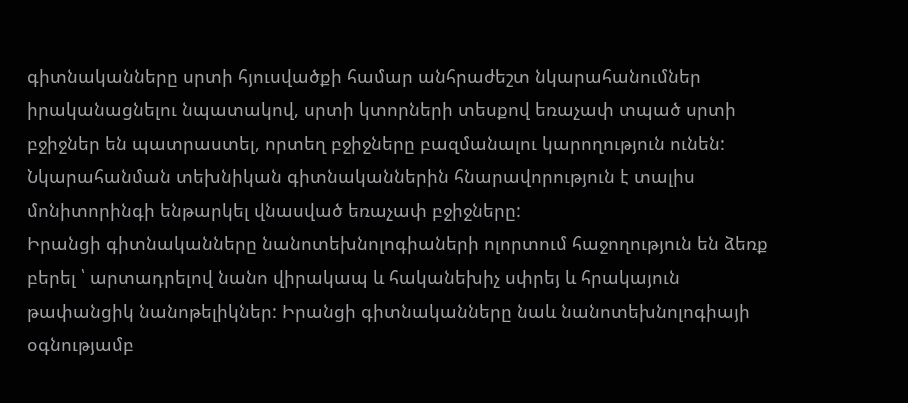գիտնականները սրտի հյուսվածքի համար անհրաժեշտ նկարահանումներ իրականացնելու նպատակով, սրտի կտորների տեսքով եռաչափ տպած սրտի բջիջներ են պատրաստել, որտեղ բջիջները բազմանալու կարողություն ունեն: Նկարահանման տեխնիկան գիտնականներին հնարավորություն է տալիս մոնիտորինգի ենթարկել վնասված եռաչափ բջիջները:
Իրանցի գիտնականները նանոտեխնոլոգիաների ոլորտում հաջողություն են ձեռք բերել ՝ արտադրելով նանո վիրակապ և հականեխիչ սփրեյ և հրակայուն թափանցիկ նանոթելիկներ: Իրանցի գիտնականները նաև նանոտեխնոլոգիայի օգնությամբ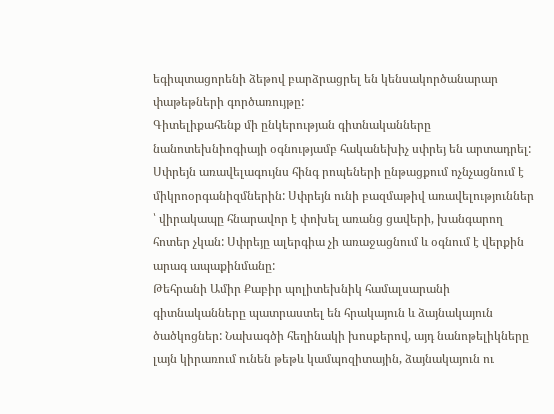եգիպտացորենի ձեթով բարձրացրել են կենսակործանարար փաթեթների գործառույթը:
Գիտելիքահենք մի ընկերության գիտնականները նանոտեխնիոգիայի օգնությամբ հականեխիչ սփրեյ են արտադրել: Սփրեյն առավելագույնս հինգ րոպեների ընթացքում ոչնչացնում է միկրոօրգանիզմներին: Սփրեյն ունի բազմաթիվ առավելություններ ՝ վիրակապը հնարավոր է փոխել առանց ցավերի, խանգարող հոտեր չկան: Սփրեյը ալերգիա չի առաջացնում և օգնում է վերքին արագ ապաքինմանը:
Թեհրանի Ամիր Քաբիր պոլիտեխնիկ համալսարանի գիտնականները պատրաստել են հրակայուն և ձայնակայուն ծածկոցներ: Նախագծի հեղինակի խոսքերով, այդ նանոթելիկները լայն կիրառում ունեն թեթև կամպոզիտային, ձայնակայուն ու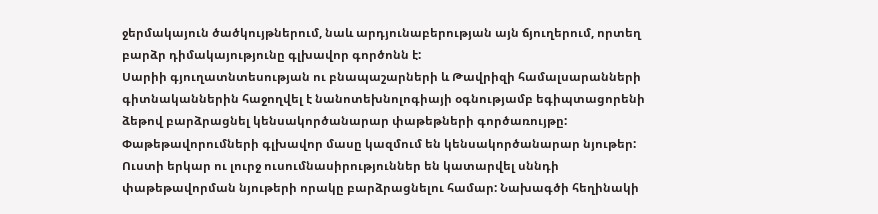ջերմակայուն ծածկույթներում, նաև արդյունաբերության այն ճյուղերում, որտեղ բարձր դիմակայությունը գլխավոր գործոնն է:
Սարիի գյուղատնտեսության ու բնապաշարների և Թավրիզի համալսարանների գիտնականներին հաջողվել է նանոտեխնոլոգիայի օգնությամբ եգիպտացորենի ձեթով բարձրացնել կենսակործանարար փաթեթների գործառույթը: Փաթեթավորումների գլխավոր մասը կազմում են կենսակործանարար նյութեր: Ուստի երկար ու լուրջ ուսումնասիրություններ են կատարվել սննդի փաթեթավորման նյութերի որակը բարձրացնելու համար: Նախագծի հեղինակի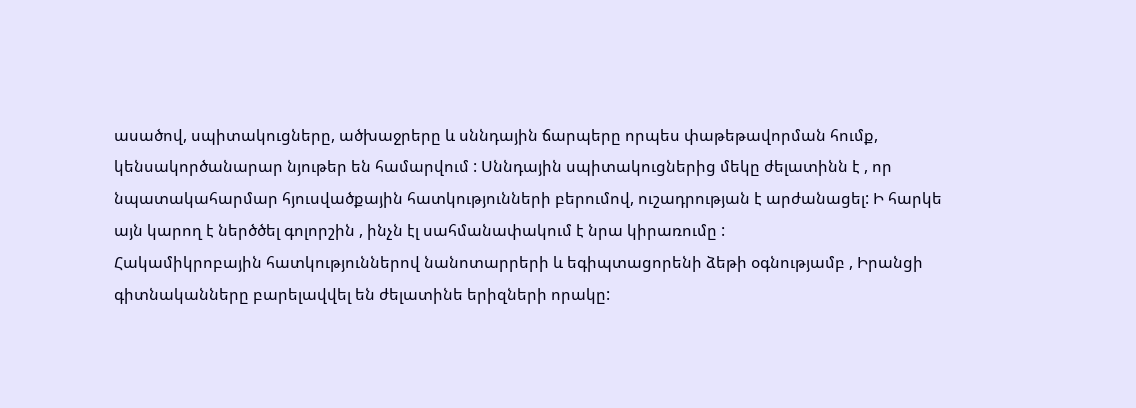ասածով, սպիտակուցները, ածխաջրերը և սննդային ճարպերը որպես փաթեթավորման հումք, կենսակործանարար նյութեր են համարվում : Սննդային սպիտակուցներից մեկը ժելատինն է , որ նպատակահարմար հյուսվածքային հատկությունների բերումով, ուշադրության է արժանացել: Ի հարկե այն կարող է ներծծել գոլորշին , ինչն էլ սահմանափակում է նրա կիրառումը :
Հակամիկրոբային հատկություններով նանոտարրերի և եգիպտացորենի ձեթի օգնությամբ , Իրանցի գիտնականները բարելավվել են ժելատինե երիզների որակը: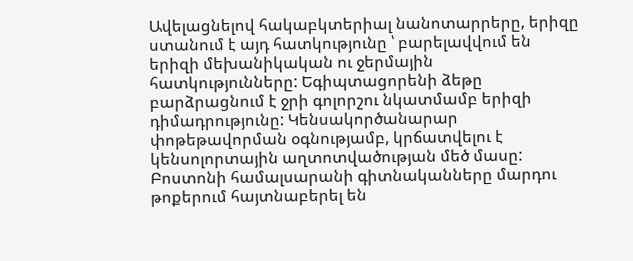Ավելացնելով հակաբկտերիալ նանոտարրերը, երիզը ստանում է այդ հատկությունը ՝ բարելավվում են երիզի մեխանիկական ու ջերմային հատկությունները: Եգիպտացորենի ձեթը բարձրացնում է ջրի գոլորշու նկատմամբ երիզի դիմադրությունը: Կենսակործանարար փոթեթավորման օգնությամբ, կրճատվելու է կենսոլորտային աղտոտվածության մեծ մասը:
Բոստոնի համալսարանի գիտնականները մարդու թոքերում հայտնաբերել են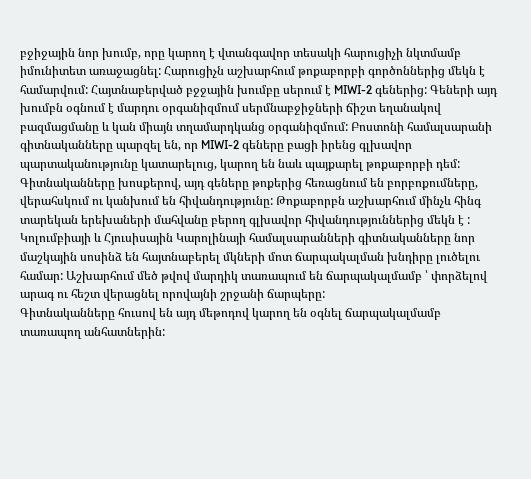բջիջային նոր խումբ, որը կարող է վտանգավոր տեսակի հարուցիչի նկտմամբ իմունիտետ առաջացնել: Հարուցիչն աշխարհում թոքաբորբի գործոններից մեկն է համարվում: Հայտնաբերված բջջային խումբը սերում է MIWI-2 գեներից: Գեների այդ խումբն օգնում է մարդու օրգանիզմում սերմնաբջիջների ճիշտ եղանակով բազմացմանը և կան միայն տղամարդկանց օրգանիզմում: Բոստոնի համալսարանի գիտնականները պարզել են, որ MIWI-2 գեները բացի իրենց գլխավոր պարտականությունը կատարելուց, կարող են նաև պայքարել թոքաբորբի դեմ:
Գիտնականները խոսքերով, այդ գեները թոքերից հեռացնում են բորբոքումները, վերահսկում ու կանխում են հիվանդությունը: Թոքաբորբն աշխարհում մինչև հինգ տարեկան երեխաների մահվանը բերող գլխավոր հիվանդություններից մեկն է :
Կոլումբիայի և Հյուսիսային Կարոլինայի համալսարանների գիտնականները նոր մաշկային սոսինձ են հայտնաբերել մկների մոտ ճարպակալման խնդիրը լուծելու համար: Աշխարհում մեծ թվով մարդիկ տառապում են ճարպակալմամբ ՝ փորձելով արագ ու հեշտ վերացնել որովայնի շրջանի ճարպերը:
Գիտնականները հուսով են այդ մեթոդով կարող են օգնել ճարպակալմամբ տառապող անհատներին: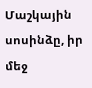Մաշկային սոսինձը, իր մեջ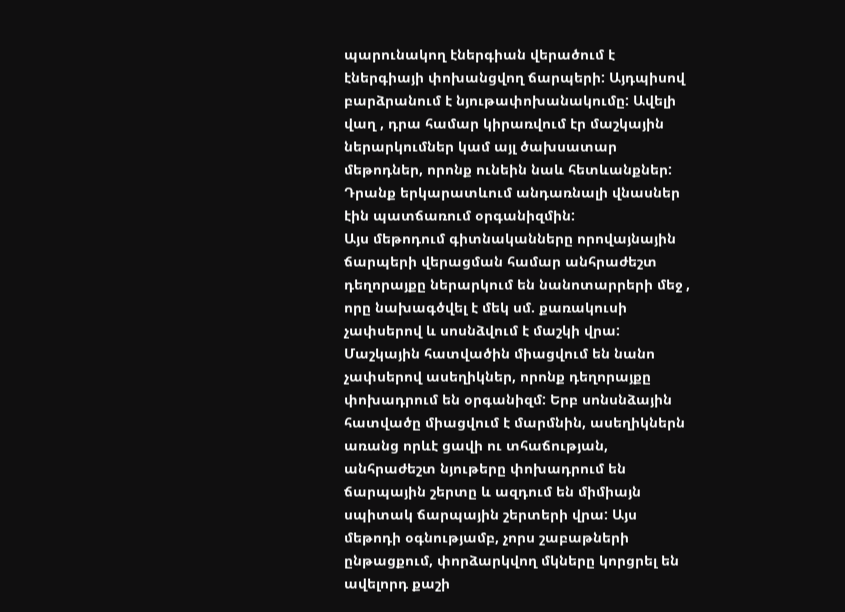պարունակող էներգիան վերածում է էներգիայի փոխանցվող ճարպերի: Այդպիսով բարձրանում է նյութափոխանակումը: Ավելի վաղ , դրա համար կիրառվում էր մաշկային ներարկումներ կամ այլ ծախսատար մեթոդներ, որոնք ունեին նաև հետևանքներ: Դրանք երկարատևում անդառնալի վնասներ էին պատճառում օրգանիզմին:
Այս մեթոդում գիտնականները որովայնային ճարպերի վերացման համար անհրաժեշտ դեղորայքը ներարկում են նանոտարրերի մեջ , որը նախագծվել է մեկ սմ. քառակուսի չափսերով և սոսնձվում է մաշկի վրա: Մաշկային հատվածին միացվում են նանո չափսերով ասեղիկներ, որոնք դեղորայքը փոխադրում են օրգանիզմ: Երբ սոնսնձային հատվածը միացվում է մարմնին, ասեղիկներն առանց որևէ ցավի ու տհաճության, անհրաժեշտ նյութերը փոխադրում են ճարպային շերտը և ազդում են միմիայն սպիտակ ճարպային շերտերի վրա: Այս մեթոդի օգնությամբ, չորս շաբաթների ընթացքում, փորձարկվող մկները կորցրել են ավելորդ քաշի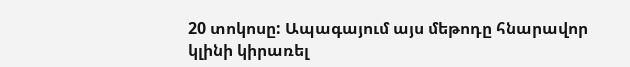20 տոկոսը: Ապագայում այս մեթոդը հնարավոր կլինի կիրառել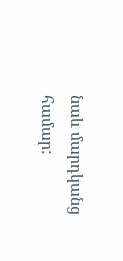նաև մարդկանց համար: